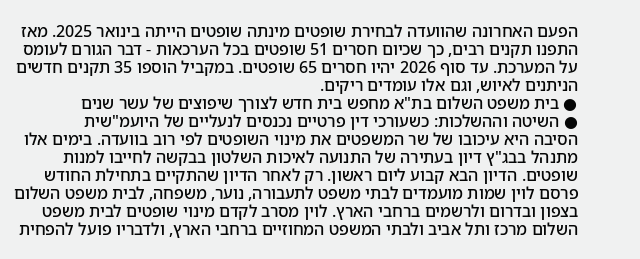הפעם האחרונה שהוועדה לבחירת שופטים מינתה שופטים הייתה בינואר 2025. מאז התפנו תקנים רבים, כך שכיום חסרים 51 שופטים בכל הערכאות - דבר הגורם לעומס על המערכת. עד סוף 2026 יהיו חסרים 65 שופטים. במקביל הוספו 35 תקנים חדשים הניתנים לאיוש, וגם אלו עומדים ריקים.
● בית משפט השלום בת"א מחפש בית חדש לצורך שיפוצים של עשר שנים
● השיטה וההשלכות: כשעורכי דין פרטיים נכנסים לנעליים של היועמ"שית
הסיבה היא עיכובו של שר המשפטים את מינוי השופטים לפי רוב בוועדה. בימים אלו מתנהל בבג"ץ דיון בעתירה של התנועה לאיכות השלטון בבקשה לחייבו למנות שופטים. הדיון הבא קבוע ליום ראשון. רק לאחר הדיון שהתקיים בתחילת החודש פרסם לוין שמות מועמדים לבתי משפט לתעבורה, נוער, משפחה, לבית משפט השלום בצפון ובדרום ולרשמים ברחבי הארץ. לוין מסרב לקדם מינוי שופטים לבית משפט השלום מרכז ותל אביב ולבתי המשפט המחוזיים ברחבי הארץ, ולדבריו פועל להפחית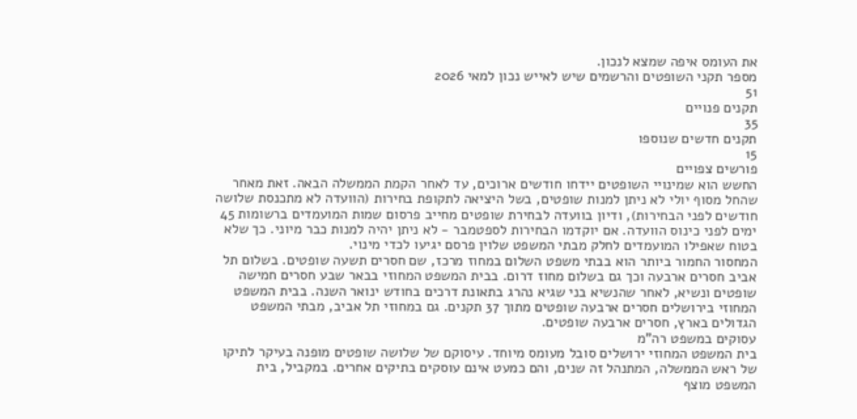את העומס איפה שמצא לנכון.
מספר תקני השופטים והרשמים שיש לאייש נכון למאי 2026
51
תקנים פנויים
35
תקנים חדשים שנוספו
15
פורשים צפויים
החשש הוא שמינויי השופטים יידחו חודשים ארוכים, עד לאחר הקמת הממשלה הבאה. זאת מאחר שהחל מסוף יולי לא ניתן למנות שופטים, בשל היציאה לתקופת בחירות (הוועדה לא מתכנסת שלושה חודשים לפני הבחירות), ודיון בוועדה לבחירת שופטים מחייב פרסום שמות המועמדים ברשומות 45 ימים לפני כינוס הוועדה. אם יוקדמו הבחירות לספטמבר - לא ניתן יהיה למנות כבר מיוני. כך שלא בטוח שאפילו המועמדים לחלק מבתי המשפט שלוין פרסם יגיעו לכדי מינוי.
המחסור החמור ביותר הוא בבתי משפט השלום במחוז מרכז, שם חסרים תשעה שופטים. בשלום תל אביב חסרים ארבעה וכך גם בשלום מחוז דרום. בבית המשפט המחוזי בבאר שבע חסרים חמישה שופטים ונשיא, לאחר שהנשיא בני שגיא נהרג בתאונת דרכים בחודש ינואר השנה. בבית המשפט המחוזי בירושלים חסרים ארבעה שופטים מתוך 37 תקנים. גם במחוזי תל אביב, מבתי המשפט הגדולים בארץ, חסרים ארבעה שופטים.
עסוקים במשפט רה"מ
בית המשפט המחוזי ירושלים סובל מעומס מיוחד. עיסוקם של שלושה שופטים מופנה בעיקר לתיקו של ראש הממשלה, המתנהל זה שנים, והם כמעט אינם עוסקים בתיקים אחרים. במקביל, בית המשפט מוצף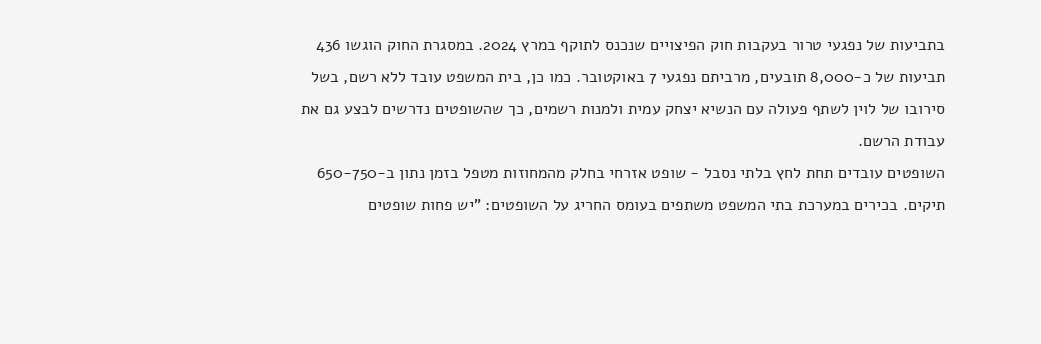בתביעות של נפגעי טרור בעקבות חוק הפיצויים שנכנס לתוקף במרץ 2024. במסגרת החוק הוגשו 436 תביעות של כ-8,000 תובעים, מרביתם נפגעי 7 באוקטובר. כמו כן, בית המשפט עובד ללא רשם, בשל סירובו של לוין לשתף פעולה עם הנשיא יצחק עמית ולמנות רשמים, כך שהשופטים נדרשים לבצע גם את עבודת הרשם.
השופטים עובדים תחת לחץ בלתי נסבל - שופט אזרחי בחלק מהמחוזות מטפל בזמן נתון ב-650-750 תיקים. בכירים במערכת בתי המשפט משתפים בעומס החריג על השופטים: "יש פחות שופטים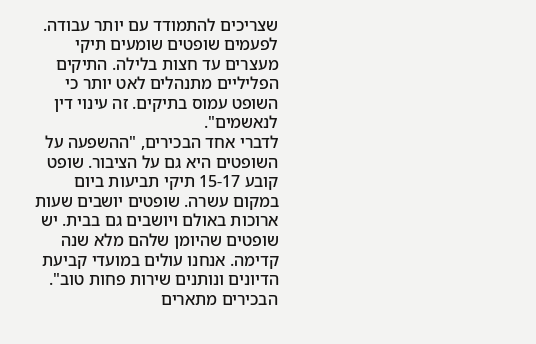שצריכים להתמודד עם יותר עבודה. לפעמים שופטים שומעים תיקי מעצרים עד חצות בלילה. התיקים הפליליים מתנהלים לאט יותר כי השופט עמוס בתיקים. זה עינוי דין לנאשמים".
לדברי אחד הבכירים, "ההשפעה על השופטים היא גם על הציבור. שופט קובע 15-17 תיקי תביעות ביום במקום עשרה. שופטים יושבים שעות ארוכות באולם ויושבים גם בבית. יש שופטים שהיומן שלהם מלא שנה קדימה. אנחנו עולים במועדי קביעת הדיונים ונותנים שירות פחות טוב".
הבכירים מתארים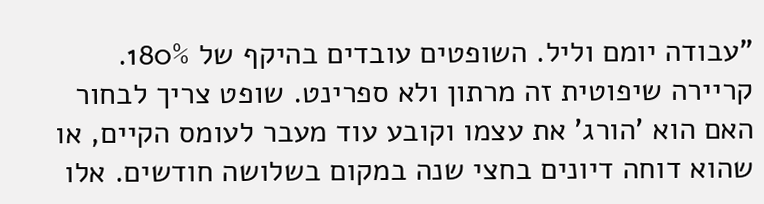"עבודה יומם וליל. השופטים עובדים בהיקף של 180%. קריירה שיפוטית זה מרתון ולא ספרינט. שופט צריך לבחור האם הוא 'הורג' את עצמו וקובע עוד מעבר לעומס הקיים, או שהוא דוחה דיונים בחצי שנה במקום בשלושה חודשים. אלו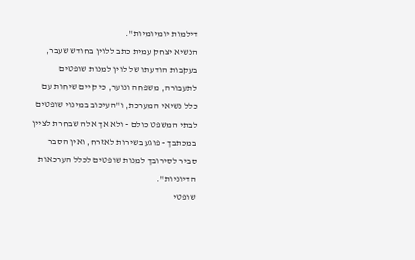דילמות יומיומיות".
הנשיא יצחק עמית כתב ללוין בחודש שעבר, בעקבות הודעתו של לוין למנות שופטים לתעבורה, משפחה ונוער, כי קיים שיחות עם כלל נשיאי המערכת, ו"העיכוב במינוי שופטים לבתי המשפט כולם - ולא אך אלה שבחרת לציין במכתבך - פוגע בשירות לאזרח, ואין הסבר סביר לסירובך למנות שופטים לכלל הערכאות הדיוניות".
שופטי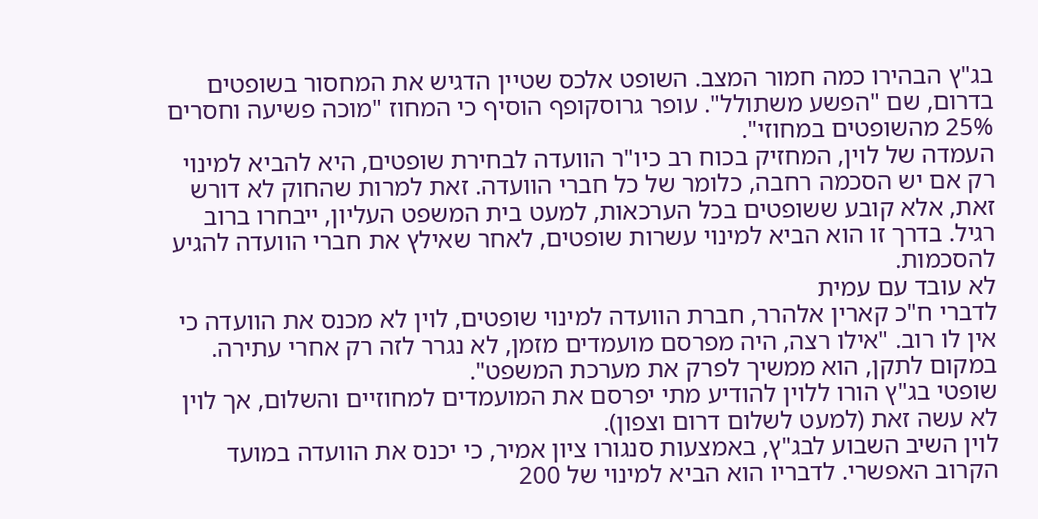בג"ץ הבהירו כמה חמור המצב. השופט אלכס שטיין הדגיש את המחסור בשופטים בדרום, שם "הפשע משתולל". עופר גרוסקופף הוסיף כי המחוז "מוכה פשיעה וחסרים 25% מהשופטים במחוזי".
העמדה של לוין, המחזיק בכוח רב כיו"ר הוועדה לבחירת שופטים, היא להביא למינוי רק אם יש הסכמה רחבה, כלומר של כל חברי הוועדה. זאת למרות שהחוק לא דורש זאת, אלא קובע ששופטים בכל הערכאות, למעט בית המשפט העליון, ייבחרו ברוב רגיל. בדרך זו הוא הביא למינוי עשרות שופטים, לאחר שאילץ את חברי הוועדה להגיע להסכמות.
לא עובד עם עמית
לדברי ח"כ קארין אלהרר, חברת הוועדה למינוי שופטים, לוין לא מכנס את הוועדה כי אין לו רוב. "אילו רצה, היה מפרסם מועמדים מזמן, לא נגרר לזה רק אחרי עתירה. במקום לתקן, הוא ממשיך לפרק את מערכת המשפט".
שופטי בג"ץ הורו ללוין להודיע מתי יפרסם את המועמדים למחוזיים והשלום, אך לוין לא עשה זאת (למעט לשלום דרום וצפון).
לוין השיב השבוע לבג"ץ, באמצעות סנגורו ציון אמיר, כי יכנס את הוועדה במועד הקרוב האפשרי. לדבריו הוא הביא למינוי של 200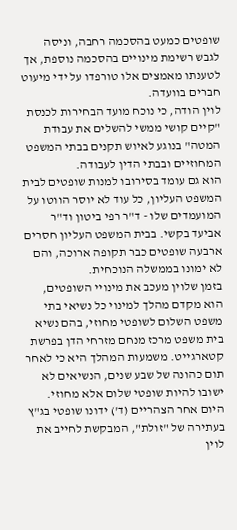שופטים כמעט בהסכמה רחבה, וניסה לגבש רשימת מינויים בהסכמה נוספת, אך לטענתו מאמצים אלו טורפדו על ידי מיעוט חברים בוועדה.
לוין הודה, כי נוכח מועד הבחירות לכנסת "קיים קושי ממשי להשלים את עבודת המטה" בנוגע לאיוש תקנים בבתי המשפט המחוזיים ובבתי הדין לעבודה.
הוא גם עומד בסירובו למנות שופטים לבית המשפט העליון, כל עוד לא יוסר הווטו על המועמדים שלו - ד"ר רפי ביטון וד"ר אביעד בקשי. בבית המשפט העליון חסרים ארבעה שופטים כבר תקופה ארוכה, והם לא ימונו בממשלה הנוכחית.
בזמן שלוין מעכב את מינויי השופטים, הוא מקדם מהלך למינוי כל נשיאי בתי משפט השלום לשופטי מחוזי, בהם נשיא בית משפט מרכז מנחם מזרחי הדן בפרשת קטארגייט. משמעות המהלך היא כי לאחר תום כהונה של שבע שנים, הנשיאים לא ישובו להיות שופטי שלום אלא מחוזי.
היום אחר הצהריים (ד') ידונו שופטי בג"ץ בעתירה של "זולת", המבקשת לחייב את לוין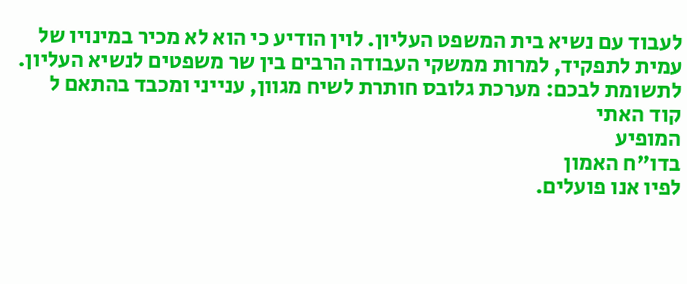לעבוד עם נשיא בית המשפט העליון. לוין הודיע כי הוא לא מכיר במינויו של עמית לתפקיד, למרות ממשקי העבודה הרבים בין שר משפטים לנשיא העליון.
לתשומת לבכם: מערכת גלובס חותרת לשיח מגוון, ענייני ומכבד בהתאם ל
קוד האתי
המופיע
בדו"ח האמון
לפיו אנו פועלים.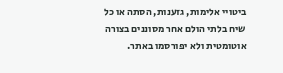ביטויי אלימות, גזענות, הסתה או כל שיח בלתי הולם אחר מסוננים בצורה
אוטומטית ולא יפורסמו באתר.